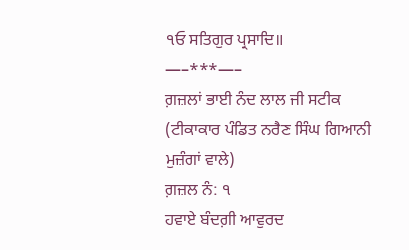੧ਓ ਸਤਿਗੁਰ ਪ੍ਰਸਾਦਿ॥
—–***—–
ਗ਼ਜ਼ਲਾਂ ਭਾਈ ਨੰਦ ਲਾਲ ਜੀ ਸਟੀਕ
(ਟੀਕਾਕਾਰ ਪੰਡਿਤ ਨਰੈਣ ਸਿੰਘ ਗਿਆਨੀ ਮੁਜ਼ੰਗਾਂ ਵਾਲੇ)
ਗ਼ਜ਼ਲ ਨੰ: ੧
ਹਵਾਏ ਬੰਦਗ਼ੀ ਆਵੁਰਦ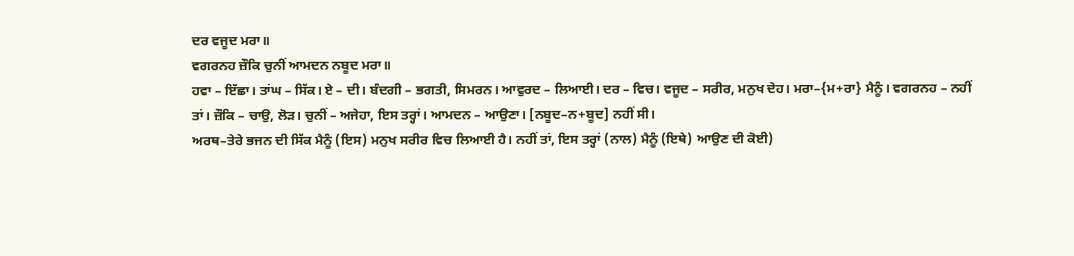ਦਰ ਵਜੂਦ ਮਰਾ॥
ਵਗਰਨਹ ਜ਼ੌਕਿ ਚੁਨੀਂ ਆਮਦਨ ਨਬੂਦ ਮਰਾ॥
ਹਵਾ – ਇੱਛਾ। ਤਾਂਘ – ਸਿੱਕ। ਏ – ਦੀ। ਬੰਦਗੀ – ਭਗਤੀ, ਸਿਮਰਨ। ਆਵੁਰਦ – ਲਿਆਈ। ਦਰ – ਵਿਚ। ਵਜੂਦ – ਸਰੀਰ, ਮਨੁਖ ਦੇਹ। ਮਰਾ–{ਮ+ਰਾ} ਮੈਨੂੰ। ਵਗਰਨਹ – ਨਹੀਂ ਤਾਂ। ਜ਼ੌਕਿ – ਚਾਉ, ਲੋੜ। ਚੁਨੀਂ – ਅਜੇਹਾ, ਇਸ ਤਰ੍ਹਾਂ। ਆਮਦਨ – ਆਉਣਾ। [ਨਬੂਦ–ਨ+ਬੂਦ] ਨਹੀਂ ਸੀ।
ਅਰਥ–ਤੇਰੇ ਭਜਨ ਦੀ ਸਿੱਕ ਮੈਨੂੰ (ਇਸ) ਮਨੁਖ ਸਰੀਰ ਵਿਚ ਲਿਆਈ ਹੈ। ਨਹੀਂ ਤਾਂ, ਇਸ ਤਰ੍ਹਾਂ (ਨਾਲ) ਮੈਨੂੰ (ਇਥੇ) ਆਉਣ ਦੀ ਕੋਈ)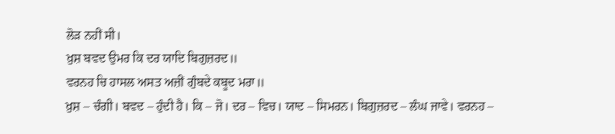ਲੋੜ ਨਹੀਂ ਸੀ।
ਖ਼ੁਸ਼ ਬਵਦ ਉਮਰ ਕਿ ਦਰ ਯਾਦਿ ਬਿਗੁਜ਼ਰਦ॥
ਵਰਨਹ ਚਿ ਹਾਸਲ ਅਸਤ ਅਜ਼ੀਂ ਗੁੰਬਦੇ ਕਬੂਦ ਮਰਾ॥
ਖ਼ੁਸ਼ – ਚੰਗੀ। ਬਵਦ – ਹੁੰਦੀ ਹੈ। ਕਿ – ਜੋ। ਦਰ – ਵਿਚ। ਯਾਦ – ਸਿਮਰਨ। ਬਿਗੁਜ਼ਰਦ – ਲੰਘ ਜਾਵੇ। ਵਰਨਹ –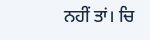ਨਹੀਂ ਤਾਂ। ਚਿ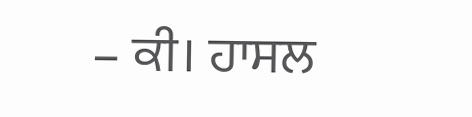– ਕੀ। ਹਾਸਲ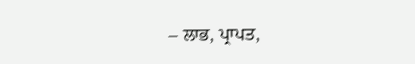– ਲਾਭ, ਪ੍ਰਾਪਤ,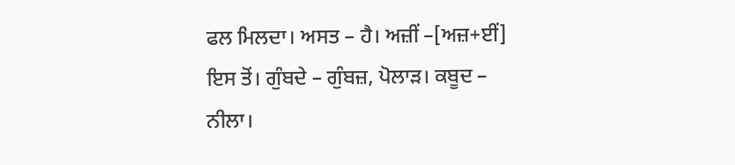ਫਲ ਮਿਲਦਾ। ਅਸਤ – ਹੈ। ਅਜ਼ੀਂ –[ਅਜ਼+ਈਂ] ਇਸ ਤੋਂ। ਗੁੰਬਦੇ – ਗੁੰਬਜ਼, ਪੋਲਾੜ। ਕਬੂਦ – ਨੀਲਾ।